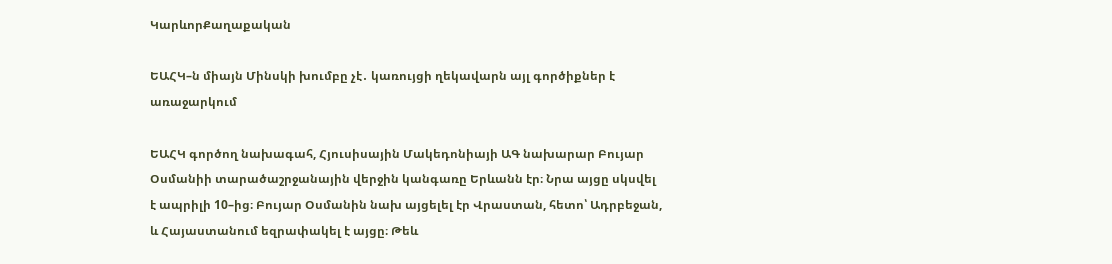ԿարևորՔաղաքական

ԵԱՀԿ–ն միայն Մինսկի խումբը չէ․ կառույցի ղեկավարն այլ գործիքներ է առաջարկում

ԵԱՀԿ գործող նախագահ, Հյուսիսային Մակեդոնիայի ԱԳ նախարար Բույար Օսմանիի տարածաշրջանային վերջին կանգառը Երևանն էր։ Նրա այցը սկսվել է ապրիլի 10–ից։ Բույար Օսմանին նախ այցելել էր Վրաստան, հետո՝ Ադրբեջան, և Հայաստանում եզրափակել է այցը։ Թեև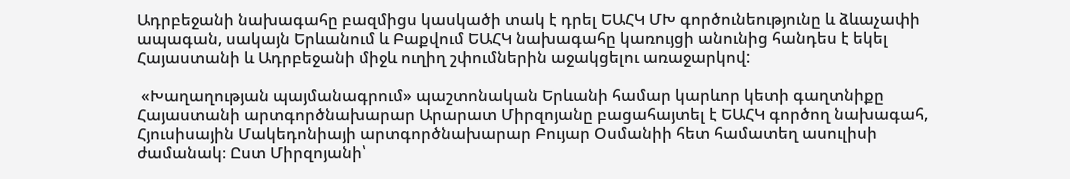Ադրբեջանի նախագահը բազմիցս կասկածի տակ է դրել ԵԱՀԿ ՄԽ գործունեությունը և ձևաչափի ապագան, սակայն Երևանում և Բաքվում ԵԱՀԿ նախագահը կառույցի անունից հանդես է եկել Հայաստանի և Ադրբեջանի միջև ուղիղ շփումներին աջակցելու առաջարկով:

 «Խաղաղության պայմանագրում» պաշտոնական Երևանի համար կարևոր կետի գաղտնիքը Հայաստանի արտգործնախարար Արարատ Միրզոյանը բացահայտել է ԵԱՀԿ գործող նախագահ, Հյուսիսային Մակեդոնիայի արտգործնախարար Բույար Օսմանիի հետ համատեղ ասուլիսի ժամանակ։ Ըստ Միրզոյանի՝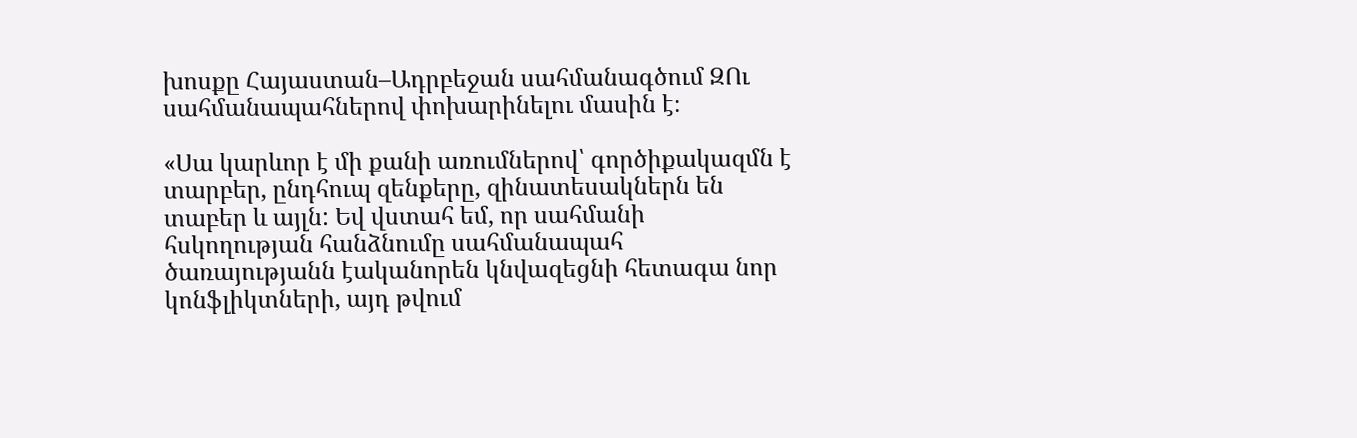խոսքը Հայաստան–Ադրբեջան սահմանագծում ԶՈւ սահմանապահներով փոխարինելու մասին է։

«Սա կարևոր է մի քանի առումներով՝ գործիքակազմն է տարբեր, ընդհուպ զենքերը, զինատեսակներն են տաբեր և այլն: Եվ վստահ եմ, որ սահմանի հսկողության հանձնումը սահմանապահ ծառայությանն էականորեն կնվազեցնի հետագա նոր կոնֆլիկտների, այդ թվում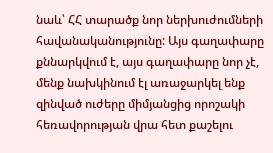նաև՝ ՀՀ տարածք նոր ներխուժումների հավանականությունը: Այս գաղափարը քննարկվում է, այս գաղափարը նոր չէ, մենք նախկինում էլ առաջարկել ենք զինված ուժերը միմյանցից որոշակի հեռավորության վրա հետ քաշելու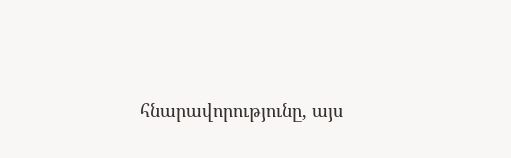հնարավորությունը, այս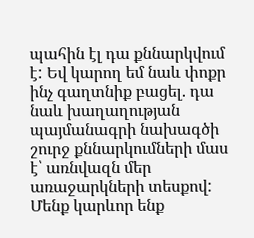պահին էլ դա քննարկվում է: Եվ կարող եմ նաև փոքր ինչ գաղտնիք բացել. դա նաև խաղաղության պայմանագրի նախագծի շուրջ քննարկումների մաս է՝ առնվազն մեր առաջարկների տեսքով: Մենք կարևոր ենք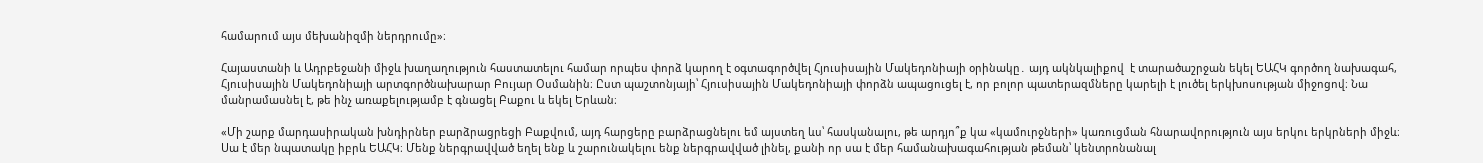համարում այս մեխանիզմի ներդրումը»։

Հայաստանի և Ադրբեջանի միջև խաղաղություն հաստատելու համար որպես փորձ կարող է օգտագործվել Հյուսիսային Մակեդոնիայի օրինակը․ այդ ակնկալիքով  է տարածաշրջան եկել ԵԱՀԿ գործող նախագահ, Հյուսիսային Մակեդոնիայի արտգործնախարար Բույար Օսմանին։ Ըստ պաշտոնյայի՝ Հյուսիսային Մակեդոնիայի փորձն ապացուցել է, որ բոլոր պատերազմները կարելի է լուծել երկխոսության միջոցով։ Նա մանրամասնել է, թե ինչ առաքելությամբ է գնացել Բաքու և եկել Երևան։

«Մի շարք մարդասիրական խնդիրներ բարձրացրեցի Բաքվում, այդ հարցերը բարձրացնելու եմ այստեղ ևս՝ հասկանալու, թե արդյո՞ք կա «կամուրջների» կառուցման հնարավորություն այս երկու երկրների միջև։ Սա է մեր նպատակը իբրև ԵԱՀԿ։ Մենք ներգրավված եղել ենք և շարունակելու ենք ներգրավված լինել, քանի որ սա է մեր համանախագահության թեման՝ կենտրոնանալ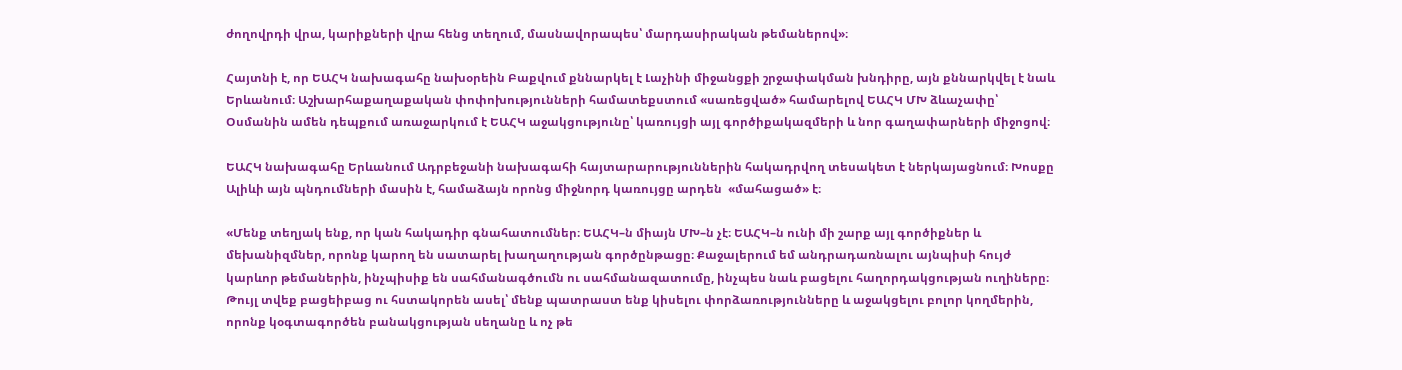ժողովրդի վրա, կարիքների վրա հենց տեղում, մասնավորապես՝ մարդասիրական թեմաներով»։

Հայտնի է, որ ԵԱՀԿ նախագահը նախօրեին Բաքվում քննարկել է Լաչինի միջանցքի շրջափակման խնդիրը, այն քննարկվել է նաև Երևանում։ Աշխարհաքաղաքական փոփոխությունների համատեքստում «սառեցված» համարելով ԵԱՀԿ ՄԽ ձևաչափը՝ Օսմանին ամեն դեպքում առաջարկում է ԵԱՀԿ աջակցությունը՝ կառույցի այլ գործիքակազմերի և նոր գաղափարների միջոցով։

ԵԱՀԿ նախագահը Երևանում Ադրբեջանի նախագահի հայտարարություններին հակադրվող տեսակետ է ներկայացնում։ Խոսքը Ալիևի այն պնդումների մասին է, համաձայն որոնց միջնորդ կառույցը արդեն  «մահացած» է։

«Մենք տեղյակ ենք, որ կան հակադիր գնահատումներ։ ԵԱՀԿ–ն միայն ՄԽ–ն չէ։ ԵԱՀԿ–ն ունի մի շարք այլ գործիքներ և մեխանիզմներ, որոնք կարող են սատարել խաղաղության գործընթացը։ Քաջալերում եմ անդրադառնալու այնպիսի հույժ կարևոր թեմաներին, ինչպիսիք են սահմանագծումն ու սահմանազատումը, ինչպես նաև բացելու հաղորդակցության ուղիները։ Թույլ տվեք բացեիբաց ու հստակորեն ասել՝ մենք պատրաստ ենք կիսելու փորձառությունները և աջակցելու բոլոր կողմերին, որոնք կօգտագործեն բանակցության սեղանը և ոչ թե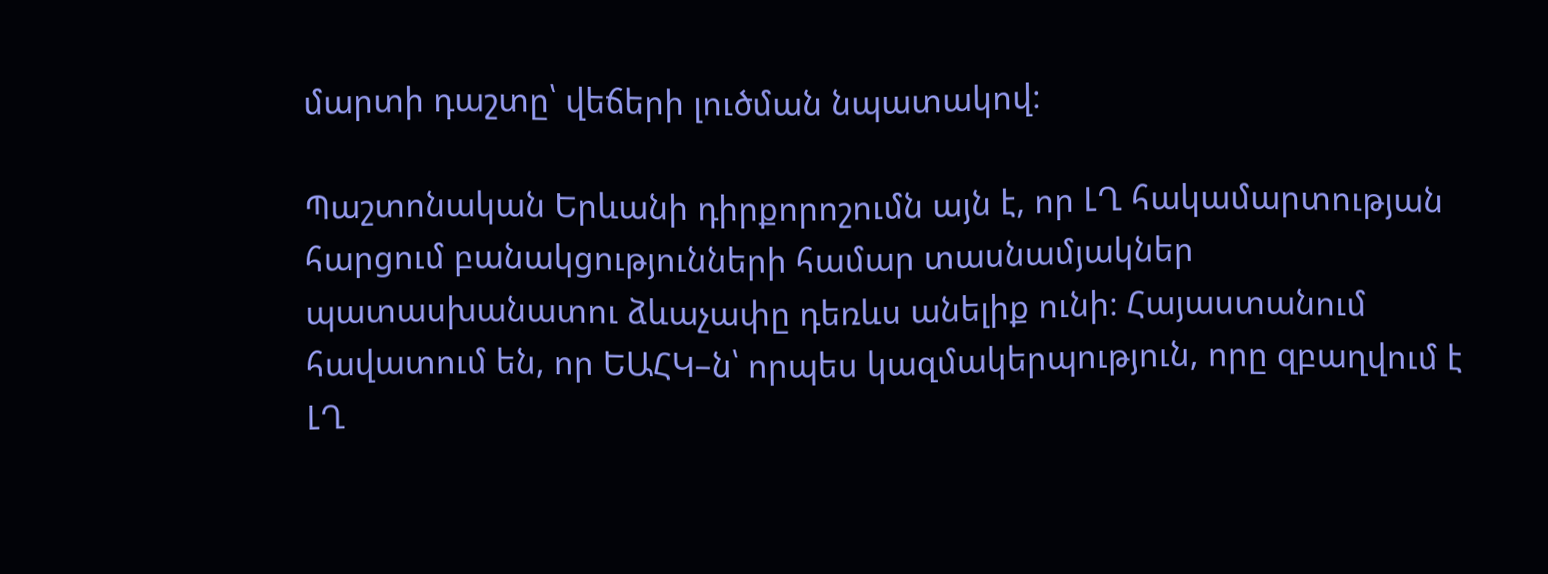մարտի դաշտը՝ վեճերի լուծման նպատակով։

Պաշտոնական Երևանի դիրքորոշումն այն է, որ ԼՂ հակամարտության հարցում բանակցությունների համար տասնամյակներ պատասխանատու ձևաչափը դեռևս անելիք ունի։ Հայաստանում հավատում են, որ ԵԱՀԿ–ն՝ որպես կազմակերպություն, որը զբաղվում է ԼՂ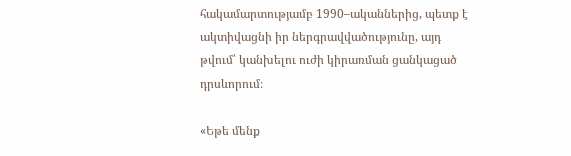հակամարտությամբ 1990–ականներից, պետք է ակտիվացնի իր ներգրավվածությունը, այդ թվում՝ կանխելու ուժի կիրառման ցանկացած դրսևորում։

«Եթե մենք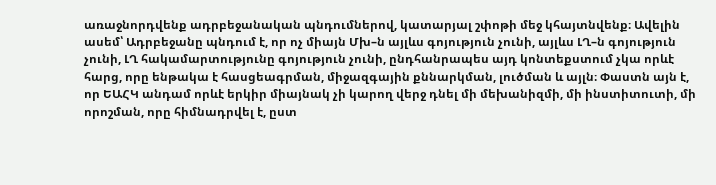առաջնորդվենք ադրբեջանական պնդումներով, կատարյալ շփոթի մեջ կհայտնվենք։ Ավելին ասեմ՝ Ադրբեջանը պնդում է, որ ոչ միայն Մխ–ն այլևս գոյություն չունի, այլևս ԼՂ–ն գոյություն չունի, ԼՂ հակամարտությունը գոյություն չունի, ընդհանրապես այդ կոնտեքստում չկա որևէ հարց, որը ենթակա է հասցեագրման, միջազգային քննարկման, լուծման և այլն։ Փաստն այն է, որ ԵԱՀԿ անդամ որևէ երկիր միայնակ չի կարող վերջ դնել մի մեխանիզմի, մի ինստիտուտի, մի որոշման, որը հիմնադրվել է, ըստ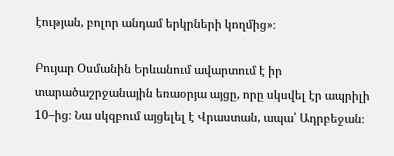էության, բոլոր անդամ երկրների կողմից»։

Բույար Օսմանին Երևանում ավարտում է իր տարածաշրջանային եռաօրյա այցը, որը սկսվել էր ապրիլի 10–ից։ Նա սկզբում այցելել է Վրաստան, ապա՝ Ադրբեջան։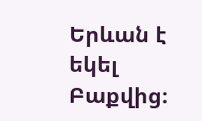Երևան է եկել Բաքվից։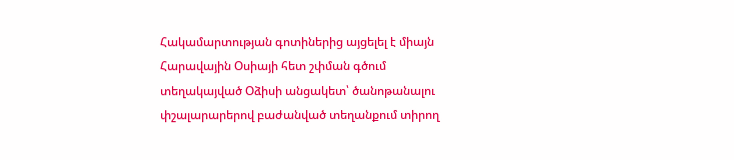Հակամարտության գոտիներից այցելել է միայն Հարավային Օսիայի հետ շփման գծում տեղակայված Օձիսի անցակետ՝ ծանոթանալու փշալարարերով բաժանված տեղանքում տիրող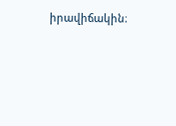իրավիճակին։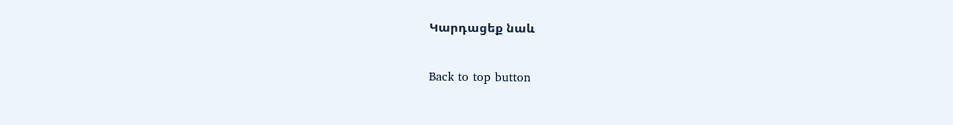Կարդացեք նաև

Back to top button